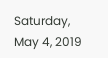Saturday, May 4, 2019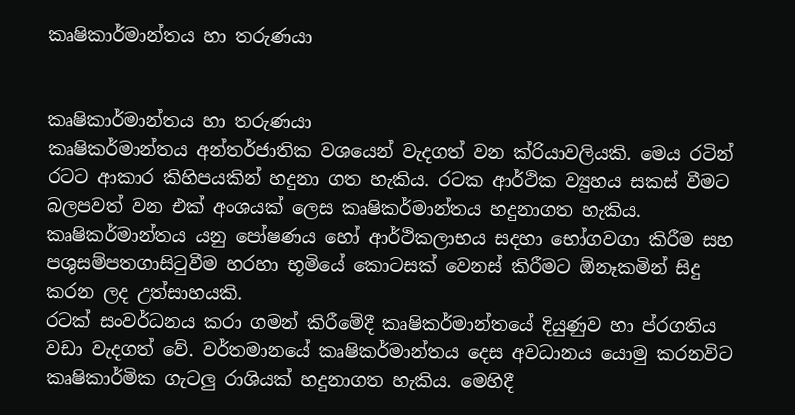කෘෂිකාර්මාන්තය හා තරුණයා


කෘෂිකාර්මාන්තය හා තරුණයා
කෘෂිකර්මාන්තය අන්තර්ජාතික වශයෙන් වැදගත් වන ක්රියාවලියකි. මෙය රටින් රටට ආකාර කිහිපයකින් හදුනා ගත හැකිය. රටක ආර්ථික ව්‍යුහය සකස් වීමට බලපවත් වන එක් අංශයක් ලෙස කෘෂිකර්මාන්තය හදුනාගත හැකිය. කෘෂිකර්මාන්තය යනු පෝෂණය හෝ ආර්ථිකලාභය සදහා භෝගවගා කිරීම සහ පශුසම්පතගාසිටුවීම හරහා භූමියේ කොටසක් වෙනස් කිරීමට ඕනෑකමින් සිදු කරන ලද උත්සාහයකි.
රටක් සංවර්ධනය කරා ගමන් කිරීමේදී කෘෂිකර්මාන්තයේ දියුණුව හා ප්රගතිය වඩා වැදගත් වේ. වර්තමානයේ කෘෂිකර්මාන්තය දෙස අවධානය යොමු කරනවිට කෘෂිකාර්මික ගැටලු රාශියක් හදුනාගත හැකිය. මෙහිදී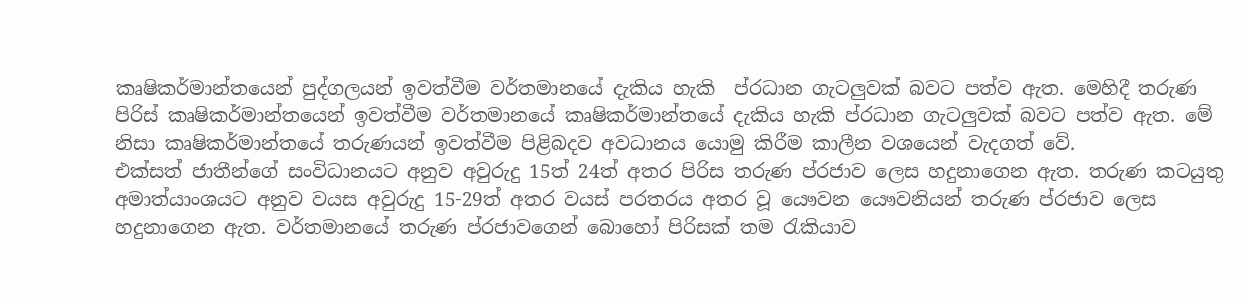කෘෂිකර්මාන්තයෙන් පුද්ගලයන් ඉවත්වීම වර්තමානයේ දැකිය හැකි  ප්රධාන ගැටලුවක් බවට පත්ව ඇත. මෙහිදී තරුණ පිරිස් කෘෂිකර්මාන්තයෙන් ඉවත්වීම වර්තමානයේ කෘෂිකර්මාන්තයේ දැකිය හැකි ප්රධාන ගැටලුවක් බවට පත්ව ඇත. මේ නිසා කෘෂිකර්මාන්තයේ තරුණයන් ඉවත්වීම පිළිබදව අවධානය යොමු කිරීම කාලීන වශයෙන් වැදගත් වේ.
එක්සත් ජාතීන්ගේ සංවිධානයට අනුව අවුරුදු 15ත් 24ත් අතර පිරිස තරුණ ප්රජාව ලෙස හදුනාගෙන ඇත. තරුණ කටයුතු අමාත්යාංශයට අනුව වයස අවුරුදු 15-29ත් අතර වයස් පරතරය අතර වූ යෞවන යෞවනියන් තරුණ ප්රජාව ලෙස හදුනාගෙන ඇත. වර්තමානයේ තරුණ ප්රජාවගෙන් බොහෝ පිරිසක් තම රැකියාව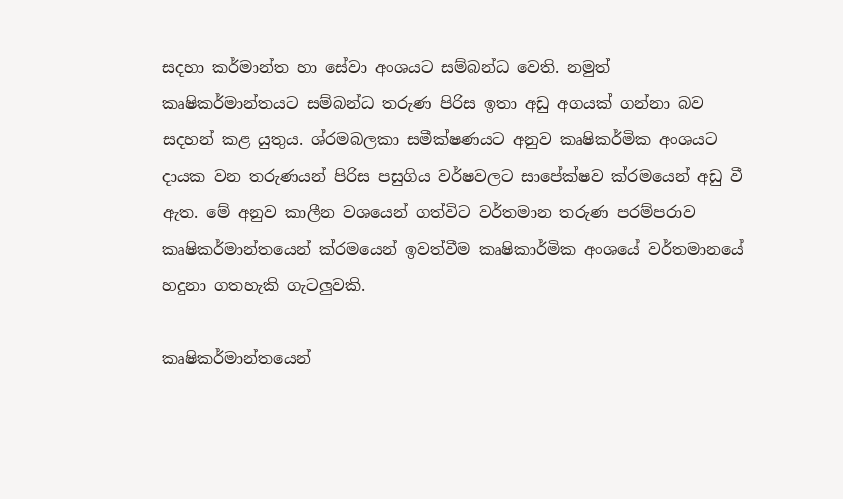සදහා කර්මාන්ත හා සේවා අංශයට සම්බන්ධ වෙති. නමුත් කෘෂිකර්මාන්තයට සම්බන්ධ තරුණ පිරිස ඉතා අඩු අගයක් ගන්නා බව සදහන් කළ යුතුය. ශ්රමබලකා සමීක්ෂණයට අනුව කෘෂිකර්මික අංශයට දායක වන තරුණයන් පිරිස පසුගිය වර්ෂවලට සාපේක්ෂව ක්රමයෙන් අඩු වී ඇත. මේ අනුව කාලීන වශයෙන් ගත්විට වර්තමාන තරුණ පරම්පරාව කෘෂිකර්මාන්තයෙන් ක්රමයෙන් ඉවත්වීම කෘෂිකාර්මික අංශයේ වර්තමානයේ හදුනා ගතහැකි ගැටලුවකි.

කෘෂිකර්මාන්තයෙන්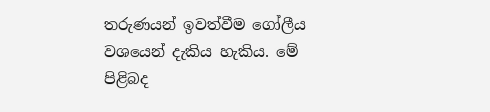තරුණයන් ඉවත්වීම ගෝලීය වශයෙන් දැකිය හැකිය. මේ පිළිබද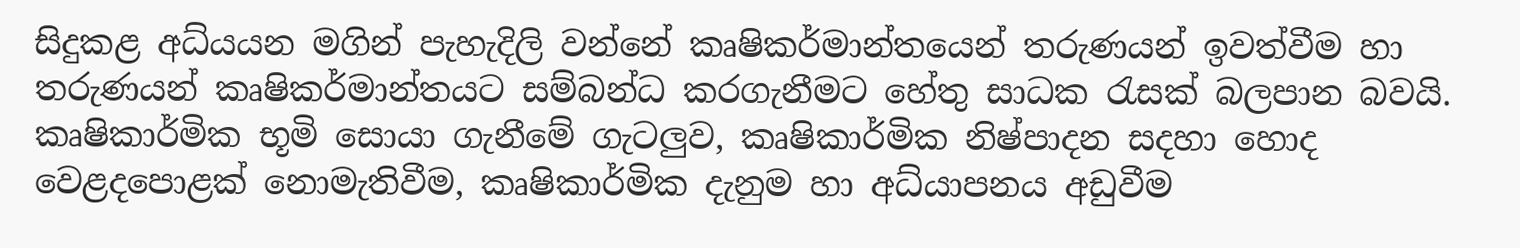සිදුකළ අධ්යයන මගින් පැහැදිලි වන්නේ කෘෂිකර්මාන්තයෙන් තරුණයන් ඉවත්වීම හා තරුණයන් කෘෂිකර්මාන්තයට සම්බන්ධ කරගැනීමට හේතු සාධක රැසක් බලපාන බවයි. කෘෂිකාර්මික භූමි සොයා ගැනීමේ ගැටලුව, කෘෂිකාර්මික නිෂ්පාදන සදහා හොද වෙළදපොළක් නොමැතිවීම, කෘෂිකාර්මික දැනුම හා අධ්යාපනය අඩුවීම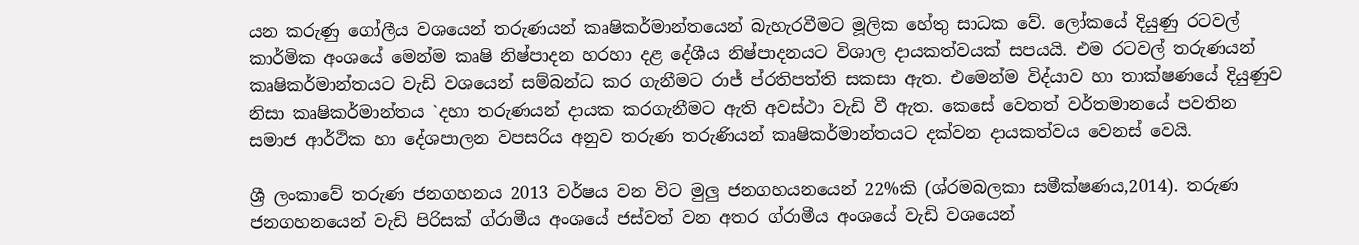යන කරුණු ගෝලීය වශයෙන් තරුණයන් කෘෂිකර්මාන්තයෙන් බැහැරවීමට මූලික හේතු සාධක වේ. ලෝකයේ දියුණු රටවල් කාර්මික අංශයේ මෙන්ම කෘෂි නිෂ්පාදන හරහා දළ දේශීය නිෂ්පාදනයට විශාල දායකත්වයක් සපයයි. එම රටවල් තරුණයන් කෘෂිකර්මාන්තයට වැඩි වශයෙන් සම්බන්ධ කර ගැනීමට රාජ් ප්රතිපත්ති සකසා ඇත. එමෙන්ම විද්යාව හා තාක්ෂණයේ දියුණුව නිසා කෘෂිකර්මාන්තය `දහා තරුණයන් දායක කරගැනීමට ඇති අවස්ථා වැඩි වී ඇත. කෙසේ වෙතත් වර්තමානයේ පවතින සමාජ ආර්ථික හා දේශපාලන වපසරිය අනුව තරුණ තරුණියන් කෘෂිකර්මාන්තයට දක්වන දායකත්වය වෙනස් වෙයි.

ශ්‍රී ලංකාවේ තරුණ ජනගහනය 2013 වර්ෂය වන විට මුලු ජනගහයනයෙන් 22%කි (ශ්රමබලකා සමීක්ෂණය,2014). තරුණ ජනගහනයෙන් වැඩි පිරිසක් ග්රාමීය අංශයේ ජස්වත් වන අතර ග්රාමීය අංශයේ වැඩි වශයෙන්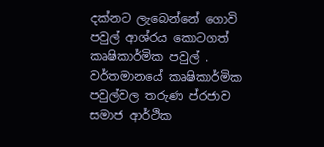දක්නට ලැබෙන්නේ ගොවි පවුල් ආශ්රය කොටගත් කෘෂිකාර්මික පවුල් . වර්තමානයේ කෘෂිකාර්මික පවුල්වල තරුණ ප්රජාව සමාජ ආර්ථික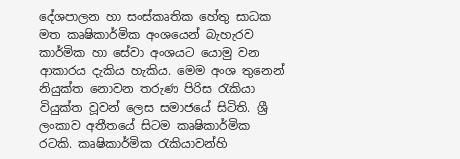දේශපාලන හා සංස්කෘතික හේතු සාධක මත කෘෂිකාර්මික අංශයෙන් බැහැරව කාර්මික හා සේවා අංශයට යොමු වන ආකාරය දැකිය හැකිය. මෙම අංශ තුනෙන් නියුක්ත නොවන තරුණ පිරිස රැකියා වියුක්ත වූවන් ලෙස සමාජයේ සිටිති. ශ්‍රී ලංකාව අතීතයේ සිටම කෘෂිකාර්මික රටකි. කෘෂිකාර්මික රැකියාවන්හි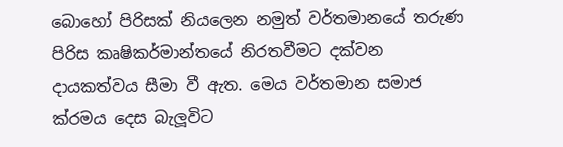බොහෝ පිරිසක් නියලෙන නමුත් වර්තමානයේ තරුණ පිරිස කෘෂිකර්මාන්තයේ නිරතවීමට දක්වන දායකත්වය සීමා වී ඇත. මෙය වර්තමාන සමාජ ක්රමය දෙස බැලූවිට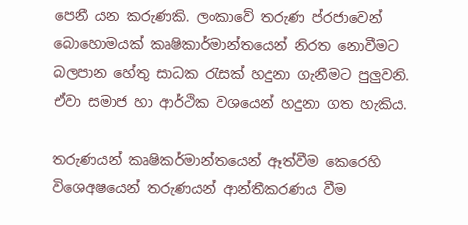පෙනී යන කරුණකි. ලංකාවේ තරුණ ප්රජාවෙන් බොහොමයක් කෘෂිකාර්මාන්තයෙන් නිරත නොවීමට බලපාන හේතු සාධක රැසක් හදුනා ගැනීමට පුලුවනි. ඒවා සමාජ හා ආර්ථික වශයෙන් හදුනා ගත හැකිය.

තරුණයන් කෘෂිකර්මාන්තයෙන් ඈත්වීම කෙරෙහි විශෙඅෂයෙන් තරුණයන් ආන්තීකරණය වීම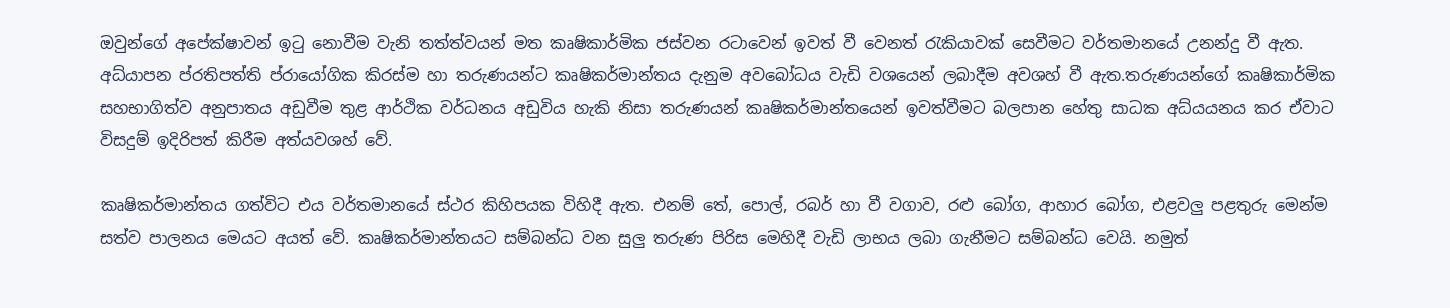ඔවුන්ගේ අපේක්ෂාවන් ඉටු නොවීම වැනි තත්ත්වයන් මත කෘෂිකාර්මික ජස්වන රටාවෙන් ඉවත් වී වෙනත් රැකියාවක් සෙවීමට වර්තමානයේ උනන්දු වී ඇත. අධ්යාපන ප්රතිපත්ති ප්රායෝගික කිරස්ම හා තරුණයන්ට කෘෂිකර්මාන්තය දැනුම අවබෝධය වැඩි වශයෙන් ලබාදීම අවශහ් වී ඇත.තරුණයන්ගේ කෘෂිකාර්මික සහභාගිත්ව අනුපාතය අඩුවීම තුළ ආර්ථික වර්ධනය අඩුවිය හැකි නිසා තරුණයන් කෘෂිකර්මාන්තයෙන් ඉවත්වීමට බලපාන හේතු සාධක අධ්යයනය කර ඒවාට විසදුම් ඉදිරිපත් කිරීම අත්යවශහ් වේ.

කෘෂිකර්මාන්තය ගත්විට එය වර්තමානයේ ස්ථර කිහිපයක විහිදී ඇත. එනම් තේ, පොල්, රබර් හා වී වගාව, රළු බෝග, ආහාර බෝග, එළවලු පළතුරු මෙන්ම සත්ව පාලනය මෙයට අයත් වේ. කෘෂිකර්මාන්තයට සම්බන්ධ වන සුලු තරුණ පිරිස මෙහිදී වැඩි ලාභය ලබා ගැනීමට සම්බන්ධ වෙයි. නමුත්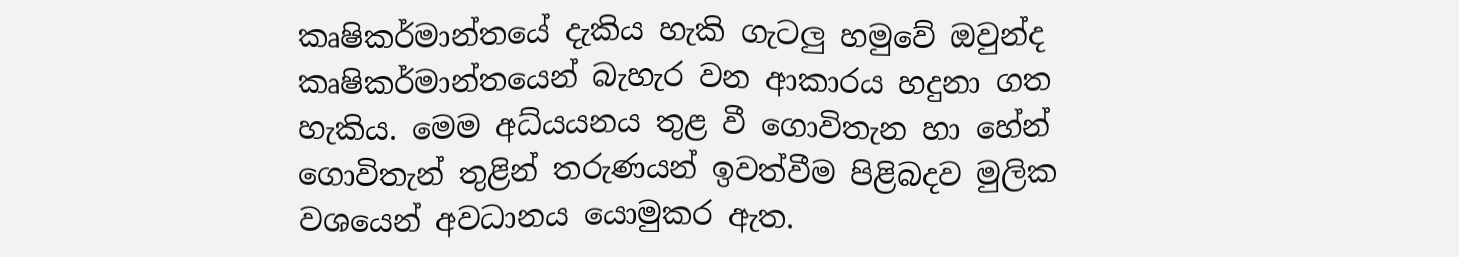කෘෂිකර්මාන්තයේ දැකිය හැකි ගැටලු හමුවේ ඔවුන්ද කෘෂිකර්මාන්තයෙන් බැහැර වන ආකාරය හදුනා ගත හැකිය. මෙම අධ්යයනය තුළ වී ගොවිතැන හා හේන් ගොවිතැන් තුළින් තරුණයන් ඉවත්වීම පිළිබදව මුලික වශයෙන් අවධානය යොමුකර ඇත.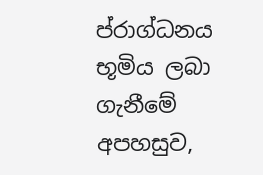ප්රාග්ධනය භූමිය ලබා ගැනීමේ අපහසුව,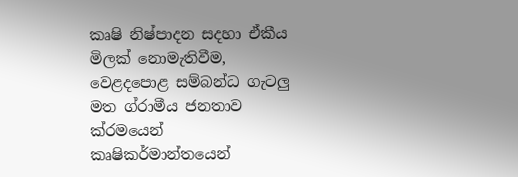කෘෂි නිෂ්පාදන සදහා ඒකීය මිලක් නොමැතිවීම, වෙළදපොළ සම්බන්ධ ගැටලු මත ග්රාමීය ජනතාව ක්රමයෙන් කෘෂිකර්මාන්තයෙන්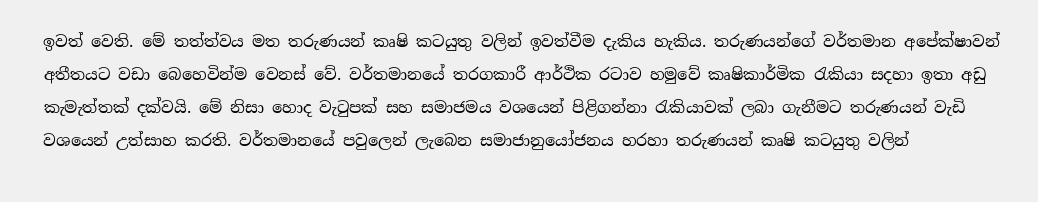ඉවත් වෙති. මේ තත්ත්වය මත තරුණයන් කෘෂි කටයුතු වලින් ඉවත්වීම දැකිය හැකිය. තරුණයන්ගේ වර්තමාන අපේක්ෂාවන් අතීතයට වඩා බෙහෙවින්ම වෙනස් වේ. වර්තමානයේ තරගකාරී ආර්ථික රටාව හමුවේ කෘෂිකාර්මික රැකියා සදහා ඉතා අඩු කැමැත්තක් දක්වයි. මේ නිසා හොද වැටුපක් සහ සමාජමය වශයෙන් පිළිගන්නා රැකියාවක් ලබා ගැනීමට තරුණයන් වැඩි වශයෙන් උත්සාහ කරති. වර්තමානයේ පවුලෙන් ලැබෙන සමාජානුයෝජනය හරහා තරුණයන් කෘෂි කටයුතු වලින්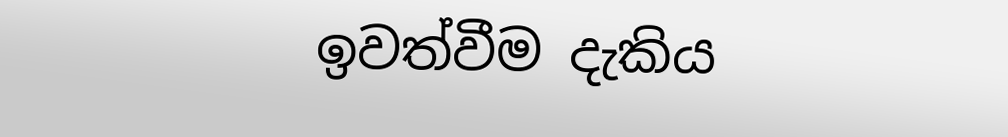ඉවත්වීම දැකිය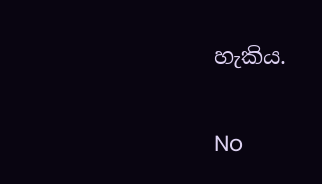හැකිය.

No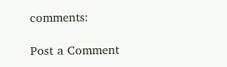comments:

Post a Comment